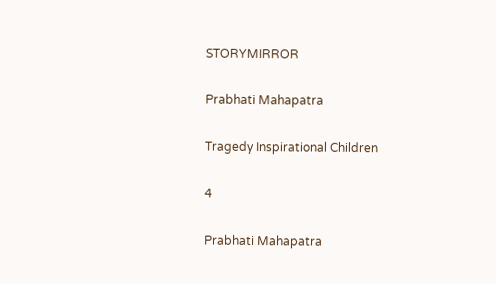STORYMIRROR

Prabhati Mahapatra

Tragedy Inspirational Children

4

Prabhati Mahapatra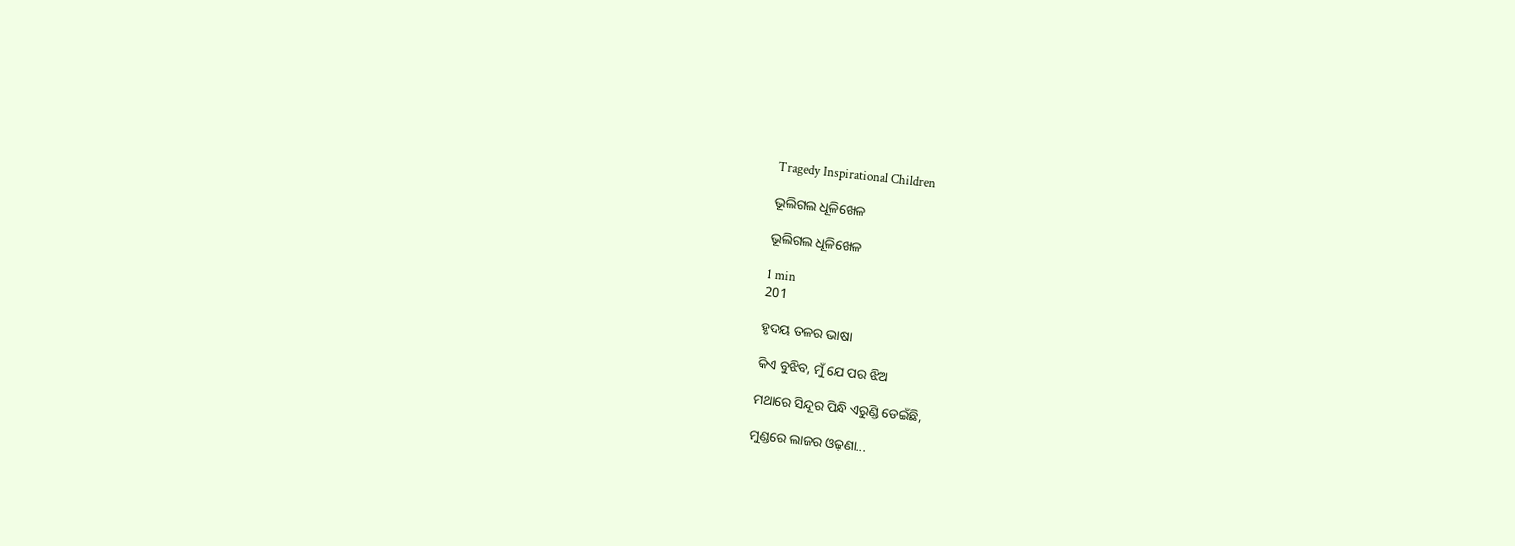Tragedy Inspirational Children

ଭୂଲିଗଲ ଧୂଳିଖେଳ

ଭୂଲିଗଲ ଧୂଳିଖେଳ

1 min
201

ହୃଦୟ ତଳର ଭାଷା

କିଏ ବୁଝିବ, ମୁଁ ଯେ ପର ଝିଅ

ମଥାରେ ସିନ୍ଦୂର ପିନ୍ଧି ଏରୁଣ୍ଡି ଡେଇଁଛି,

ମୁଣ୍ଡରେ ଲାଜର ଓଢ଼ଣା...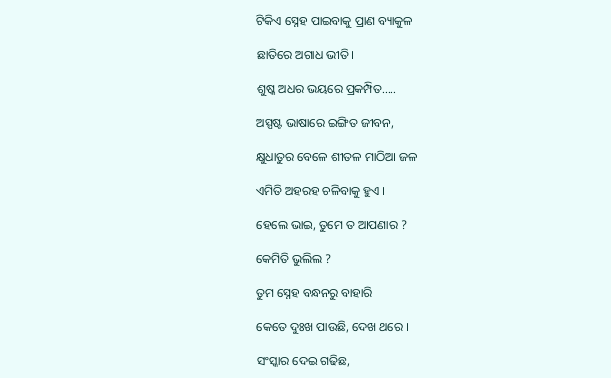ଟିକିଏ ସ୍ନେହ ପାଇବାକୁ ପ୍ରାଣ ବ୍ୟାକୁଳ

ଛାତିରେ ଅଗାଧ ଭୀତି।

ଶୁଷ୍କ ଅଧର ଭୟରେ ପ୍ରକମ୍ପିତ.....

ଅସ୍ପଷ୍ଟ ଭାଷାରେ ଇଙ୍ଗିତ ଜୀବନ,

କ୍ଷୁଧାତୁର ବେଳେ ଶୀତଳ ମାଠିଆ ଜଳ

ଏମିତି ଅହରହ ଚଳିବାକୁ ହୁଏ ।

ହେଲେ ଭାଇ, ତୁମେ ତ ଆପଣାର ?

କେମିତି ଭୁଲିଲ ?

ତୁମ ସ୍ନେହ ବନ୍ଧନରୁ ବାହାରି

କେତେ ଦୁଃଖ ପାଉଛି, ଦେଖ ଥରେ ।

ସଂସ୍କାର ଦେଇ ଗଢିଛ,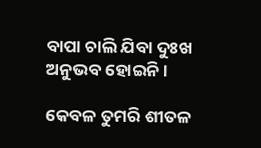ବାପା ଚାଲି ଯିବା ଦୁଃଖ ଅନୁଭବ ହୋଇନି।

କେବଳ ତୁମରି ଶୀତଳ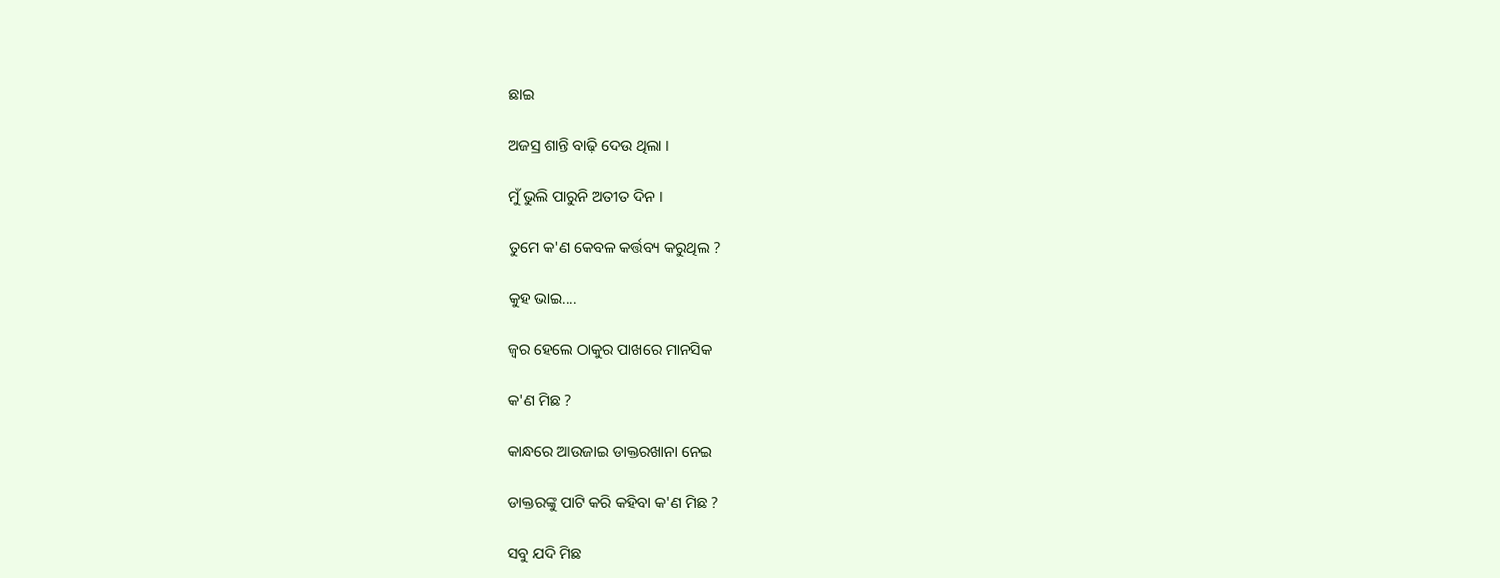ଛାଇ

ଅଜସ୍ର ଶାନ୍ତି ବାଢ଼ି ଦେଉ ଥିଲା ।

ମୁଁ ଭୁଲି ପାରୁନି ଅତୀତ ଦିନ ।

ତୁମେ କ'ଣ କେବଳ କର୍ତ୍ତବ୍ୟ କରୁଥିଲ ?

କୁହ ଭାଇ....

ଜ୍ୱର ହେଲେ ଠାକୁର ପାଖରେ ମାନସିକ

କ'ଣ ମିଛ ?

କାନ୍ଧରେ ଆଉଜାଇ ଡାକ୍ତରଖାନା ନେଇ

ଡାକ୍ତରଙ୍କୁ ପାଟି କରି କହିବା କ'ଣ ମିଛ ?

ସବୁ ଯଦି ମିଛ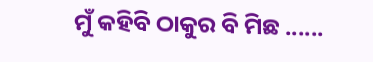ମୁଁ କହିବି ଠାକୁର ବି ମିଛ ......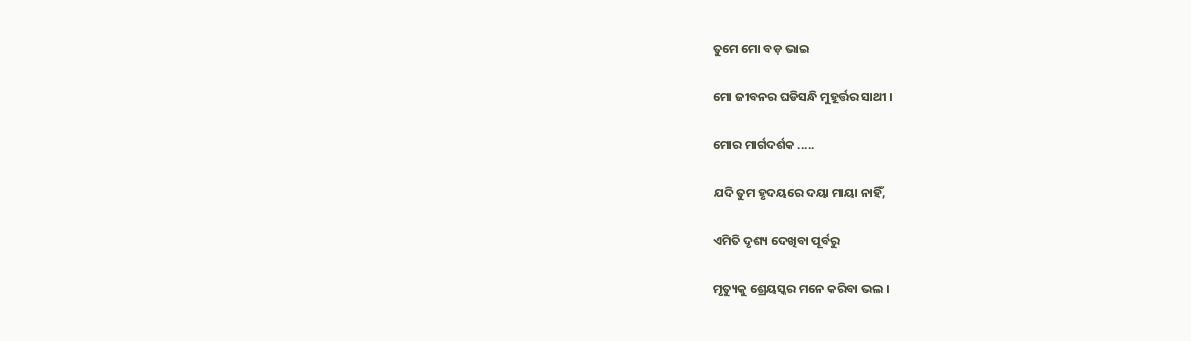ତୁମେ ମୋ ବଡ଼ ଭାଇ

ମୋ ଜୀବନର ଘଡିସନ୍ଧି ମୁହୂର୍ତ୍ତର ସାଥୀ ।

ମୋର ମାର୍ଗଦର୍ଶକ .....

ଯଦି ତୁମ ହୃଦୟରେ ଦୟା ମାୟା ନାହିଁ,

ଏମିତି ଦୃଶ୍ୟ ଦେଖିବା ପୂର୍ବରୁ

ମୃତ୍ୟୁକୁ ଶ୍ରେୟସ୍କର ମନେ କରିବା ଭଲ ।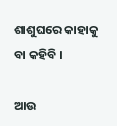ଶାଶୁଘରେ କାହାକୁ ବା କହିବି ।

ଆଉ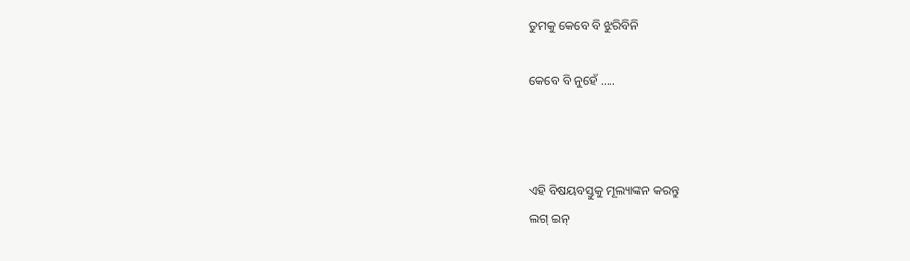ତୁମକୁ କେବେ ବି ଝୁରିବିନି

କେବେ ବି ନୁହେଁ .....



ଏହି ବିଷୟବସ୍ତୁକୁ ମୂଲ୍ୟାଙ୍କନ କରନ୍ତୁ
ଲଗ୍ ଇନ୍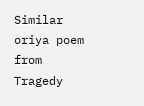Similar oriya poem from Tragedy